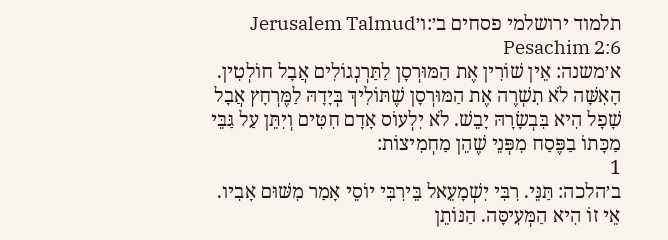תלמוד ירושלמי פסחים ב׳:ו׳Jerusalem Talmud Pesachim 2:6
א׳משנה: אֵין שׁוֹרִין אֶת הַמּוּרְסָן לַתַּרְנְגוֹלִים אֲבָל חוֹלְטִין. הָאִשָּׁה לֹא תִשְׁרֶה אֶת הַמּוּרְסָן שֶׁתּוֹלִיךְ בְּיָדָהּ לַמֶּרְחָץ אֲבָל שָׁפָל הִיא בִּבְשָׂרָהּ יָבֵשׁ. לֹא יִלְעוֹס אָדָם חִטִּים וְיִתֵּן עַל גַּבֵּי מַכָּתוֹ בַפֶּסַח מִפְּנֵי שֶׁהֵן מַחְמִיצוֹת:
1
ב׳הלכה: תַּנֵּי. רִבִּי יִשְׁמָעֵאל בֵּירִבִּי יוֹסֵי אָמַר מִשּׁוּם אָבִיו. אֵי זוֹ הִיא הַמְּעִיסָּה. הַנּוֹתֵן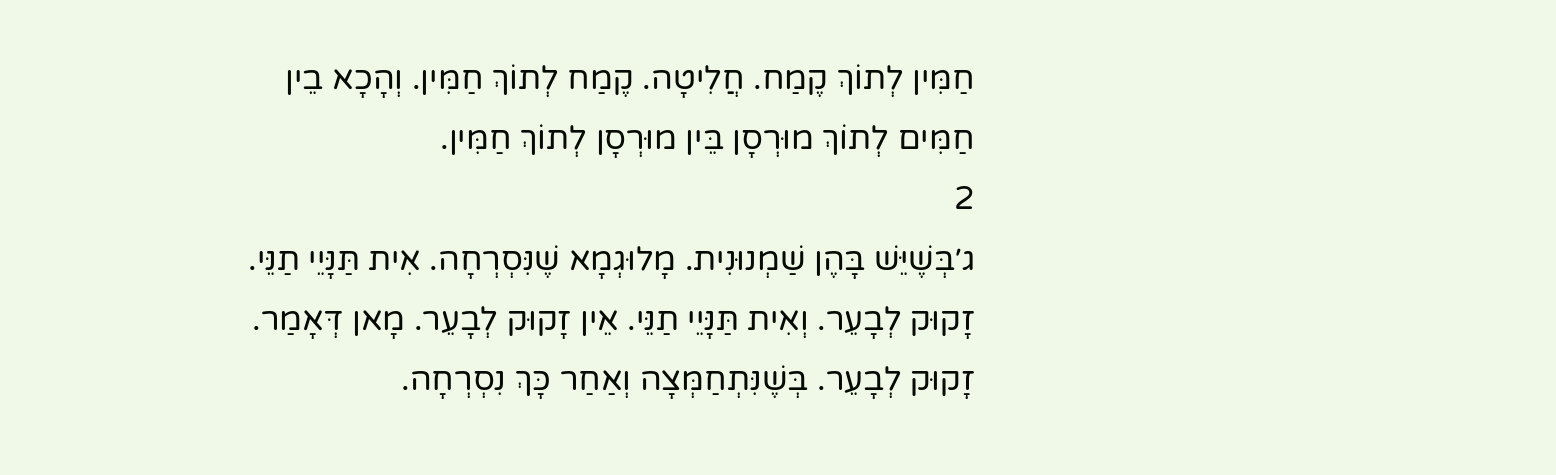חַמִּין לְתוֹךְ קֶמַח. חֲלִיטָה. קֶמַח לְתוֹךְ חַמִּין. וְהָכָא בֵין חַמִּים לְתוֹךְ מוּרְסָן בֵּין מוּרְסָן לְתוֹךְ חַמִּין.
2
ג׳בְּשֶׁיֵּשׁ בָּהֶן שַׁמְנוּנִית. מָלוּגְמָא שֶׁנִּסְרְחָה. אִית תַּנָּיֵי תַנֵּי. זָקוּק לְבָעֵר. וְאִית תַּנָּיֵי תַנֵּי. אֵין זָקוּק לְבָעֵר. מָאן דְּאָמַר. זָקוּק לְבָעֵר. בְּשֶׁנִּתְחַמְּצָה וְאַחַר כָּךְ נִסְרְחָה.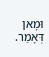וּמָאן דְּאָמַר.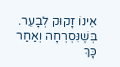אֵינוֹ זָקוּק לְבָעֵר. בְּשֶׁנִּסְרְחָה וְאַחַר כָּךְ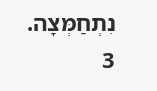נִתְחַמְּצָה.
3